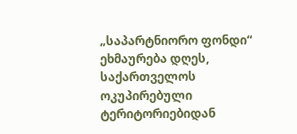„საპარტნიორო ფონდი“ ეხმაურება დღეს, საქართველოს ოკუპირებული ტერიტორიებიდან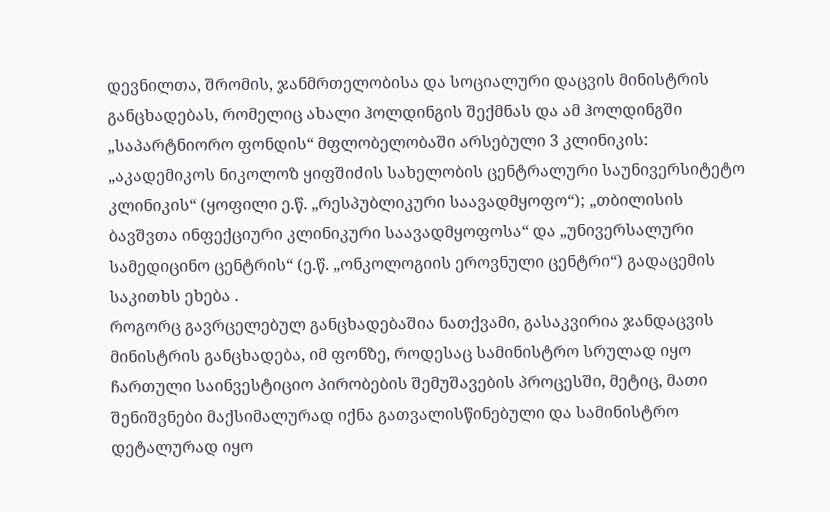დევნილთა, შრომის, ჯანმრთელობისა და სოციალური დაცვის მინისტრის განცხადებას, რომელიც ახალი ჰოლდინგის შექმნას და ამ ჰოლდინგში „საპარტნიორო ფონდის“ მფლობელობაში არსებული 3 კლინიკის: „აკადემიკოს ნიკოლოზ ყიფშიძის სახელობის ცენტრალური საუნივერსიტეტო კლინიკის“ (ყოფილი ე.წ. „რესპუბლიკური საავადმყოფო“); „თბილისის ბავშვთა ინფექციური კლინიკური საავადმყოფოსა“ და „უნივერსალური სამედიცინო ცენტრის“ (ე.წ. „ონკოლოგიის ეროვნული ცენტრი“) გადაცემის საკითხს ეხება .
როგორც გავრცელებულ განცხადებაშია ნათქვამი, გასაკვირია ჯანდაცვის მინისტრის განცხადება, იმ ფონზე, როდესაც სამინისტრო სრულად იყო ჩართული საინვესტიციო პირობების შემუშავების პროცესში, მეტიც, მათი შენიშვნები მაქსიმალურად იქნა გათვალისწინებული და სამინისტრო დეტალურად იყო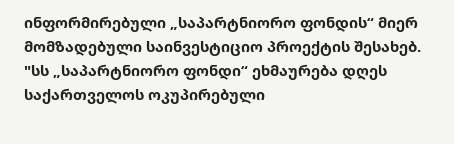ინფორმირებული „საპარტნიორო ფონდის“ მიერ მომზადებული საინვესტიციო პროექტის შესახებ.
"სს „საპარტნიორო ფონდი“ ეხმაურება დღეს საქართველოს ოკუპირებული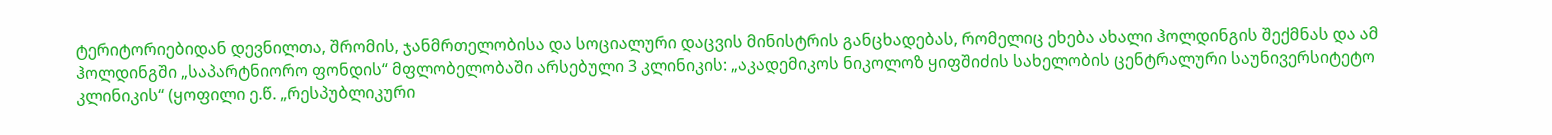ტერიტორიებიდან დევნილთა, შრომის, ჯანმრთელობისა და სოციალური დაცვის მინისტრის განცხადებას, რომელიც ეხება ახალი ჰოლდინგის შექმნას და ამ ჰოლდინგში „საპარტნიორო ფონდის“ მფლობელობაში არსებული 3 კლინიკის: „აკადემიკოს ნიკოლოზ ყიფშიძის სახელობის ცენტრალური საუნივერსიტეტო კლინიკის“ (ყოფილი ე.წ. „რესპუბლიკური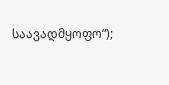საავადმყოფო“);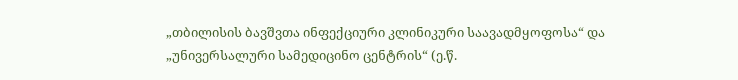„თბილისის ბავშვთა ინფექციური კლინიკური საავადმყოფოსა“ და „უნივერსალური სამედიცინო ცენტრის“ (ე.წ.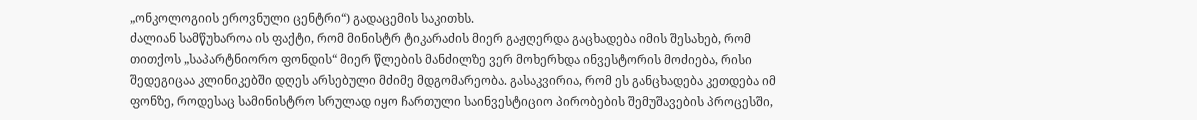„ონკოლოგიის ეროვნული ცენტრი“) გადაცემის საკითხს.
ძალიან სამწუხაროა ის ფაქტი, რომ მინისტრ ტიკარაძის მიერ გაჟღერდა გაცხადება იმის შესახებ, რომ თითქოს „საპარტნიორო ფონდის“ მიერ წლების მანძილზე ვერ მოხერხდა ინვესტორის მოძიება, რისი შედეგიცაა კლინიკებში დღეს არსებული მძიმე მდგომარეობა. გასაკვირია, რომ ეს განცხადება კეთდება იმ ფონზე, როდესაც სამინისტრო სრულად იყო ჩართული საინვესტიციო პირობების შემუშავების პროცესში,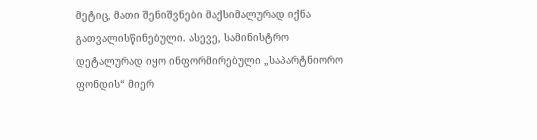მეტიც, მათი შენიშვნები მაქსიმალურად იქნა გათვალისწინებული. ასევე, სამინისტრო დეტალურად იყო ინფორმირებული „საპარტნიორო ფონდის“ მიერ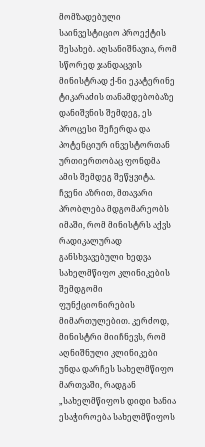მომზადებული საინვესტიციო პროექტის შესახებ. აღსანიშნავია, რომ სწორედ ჯანდაცვის მინისტრად ქ-ნი ეკატერინე ტიკარაძის თანამდებობაზე დანიშვნის შემდეგ, ეს პროცესი შეჩერდა და პოტენციურ ინვესტორთან ურთიერთობაც ფონდმა ამის შემდეგ შეწყვიტა.
ჩვენი აზრით, მთავარი პრობლება მდგომარეობს იმაში, რომ მინისტრს აქვს რადიკალურად განსხვავებული ხედვა სახელმწიფო კლინიკების შემდგომი ფუნქციონირების მიმართულებით. კერძოდ, მინისტრი მიიჩნევს, რომ აღნიშნული კლინიკები უნდა დარჩეს სახელმწიფო მართვაში, რადგან „სახელმწიფოს დიდი ხანია ესაჭიროება სახელმწიფოს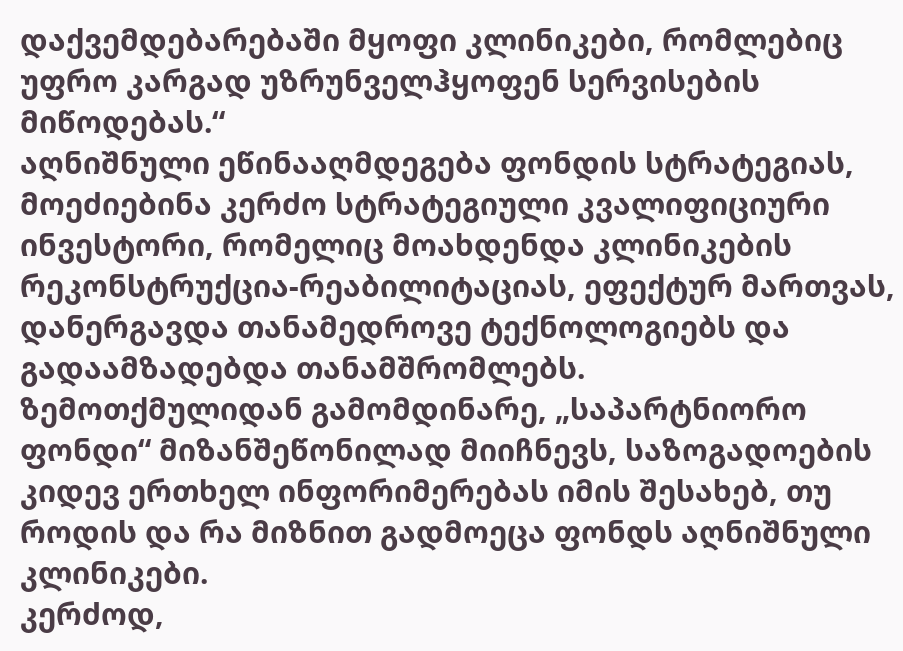დაქვემდებარებაში მყოფი კლინიკები, რომლებიც უფრო კარგად უზრუნველჰყოფენ სერვისების მიწოდებას.“
აღნიშნული ეწინააღმდეგება ფონდის სტრატეგიას, მოეძიებინა კერძო სტრატეგიული კვალიფიციური ინვესტორი, რომელიც მოახდენდა კლინიკების რეკონსტრუქცია-რეაბილიტაციას, ეფექტურ მართვას, დანერგავდა თანამედროვე ტექნოლოგიებს და გადაამზადებდა თანამშრომლებს.
ზემოთქმულიდან გამომდინარე, „საპარტნიორო ფონდი“ მიზანშეწონილად მიიჩნევს, საზოგადოების კიდევ ერთხელ ინფორიმერებას იმის შესახებ, თუ როდის და რა მიზნით გადმოეცა ფონდს აღნიშნული კლინიკები.
კერძოდ,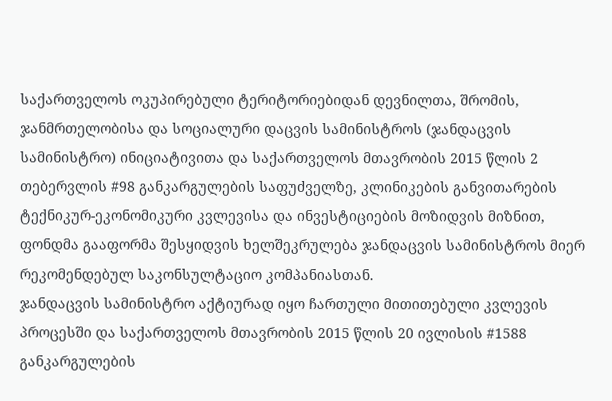საქართველოს ოკუპირებული ტერიტორიებიდან დევნილთა, შრომის, ჯანმრთელობისა და სოციალური დაცვის სამინისტროს (ჯანდაცვის სამინისტრო) ინიციატივითა და საქართველოს მთავრობის 2015 წლის 2 თებერვლის #98 განკარგულების საფუძველზე, კლინიკების განვითარების ტექნიკურ-ეკონომიკური კვლევისა და ინვესტიციების მოზიდვის მიზნით, ფონდმა გააფორმა შესყიდვის ხელშეკრულება ჯანდაცვის სამინისტროს მიერ რეკომენდებულ საკონსულტაციო კომპანიასთან.
ჯანდაცვის სამინისტრო აქტიურად იყო ჩართული მითითებული კვლევის პროცესში და საქართველოს მთავრობის 2015 წლის 20 ივლისის #1588 განკარგულების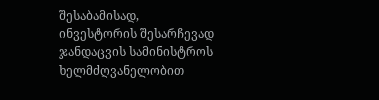შესაბამისად, ინვესტორის შესარჩევად ჯანდაცვის სამინისტროს ხელმძღვანელობით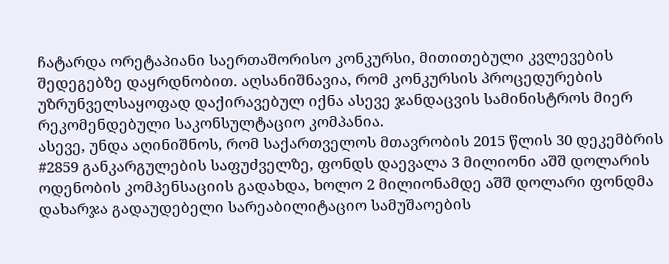ჩატარდა ორეტაპიანი საერთაშორისო კონკურსი, მითითებული კვლევების შედეგებზე დაყრდნობით. აღსანიშნავია, რომ კონკურსის პროცედურების უზრუნველსაყოფად დაქირავებულ იქნა ასევე ჯანდაცვის სამინისტროს მიერ რეკომენდებული საკონსულტაციო კომპანია.
ასევე, უნდა აღინიშნოს, რომ საქართველოს მთავრობის 2015 წლის 30 დეკემბრის #2859 განკარგულების საფუძველზე, ფონდს დაევალა 3 მილიონი აშშ დოლარის ოდენობის კომპენსაციის გადახდა, ხოლო 2 მილიონამდე აშშ დოლარი ფონდმა დახარჯა გადაუდებელი სარეაბილიტაციო სამუშაოების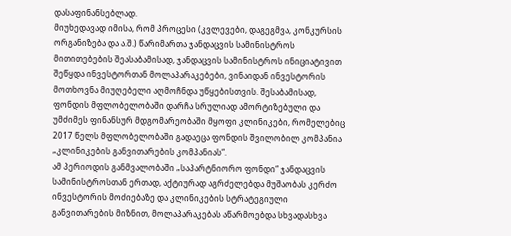დასაფინანსებლად.
მიუხედავად იმისა, რომ პროცესი (კვლევები, დაგეგმვა, კონკურსის ორგანიზება და ა.შ.) წარიმართა ჯანდაცვის სამინისტროს მითითებების შეასაბამისად, ჯანდაცვის სამინისტროს ინიციატივით შეწყდა ინვესტორთან მოლაპარაკებები, ვინაიდან ინვესტორის მოთხოვნა მიუღებელი აღმოჩნდა უწყებისთვის. შესაბამისად, ფონდის მფლობელობაში დარჩა სრულიად ამორტიზებული და უმძიმეს ფინანსურ მდგომარეობაში მყოფი კლინიკები, რომელებიც 2017 წელს მფლობელობაში გადაეცა ფონდის შვილობილ კომპანია „კლინიკების განვითარების კომპანიას“.
ამ პერიოდის განმვალობაში „საპარტნიორო ფონდი“ ჯანდაცვის სამინისტროსთან ერთად, აქტიურად აგრძელებდა მუშაობას კერძო ინვესტორის მოძიებაზე და კლინიკების სტრატეგიული განვითარების მიზნით, მოლაპარაკებას აწარმოებდა სხვადასხვა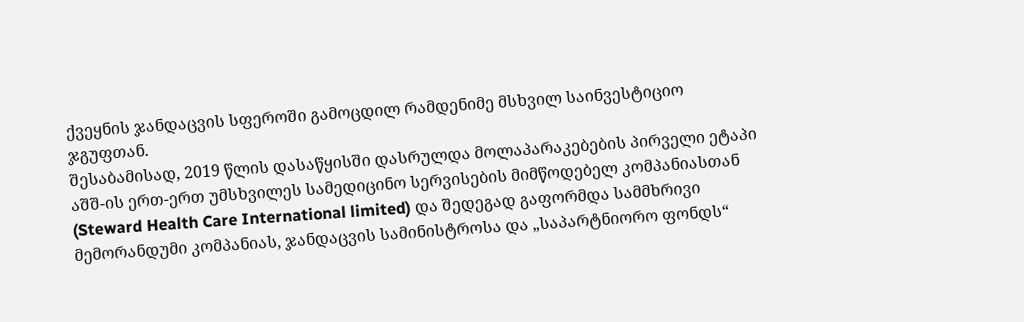ქვეყნის ჯანდაცვის სფეროში გამოცდილ რამდენიმე მსხვილ საინვესტიციო ჯგუფთან.
შესაბამისად, 2019 წლის დასაწყისში დასრულდა მოლაპარაკებების პირველი ეტაპი აშშ-ის ერთ-ერთ უმსხვილეს სამედიცინო სერვისების მიმწოდებელ კომპანიასთან (Steward Health Care International limited) და შედეგად გაფორმდა სამმხრივი მემორანდუმი კომპანიას, ჯანდაცვის სამინისტროსა და „საპარტნიორო ფონდს“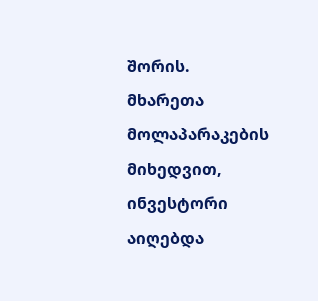შორის.
მხარეთა მოლაპარაკების მიხედვით, ინვესტორი აიღებდა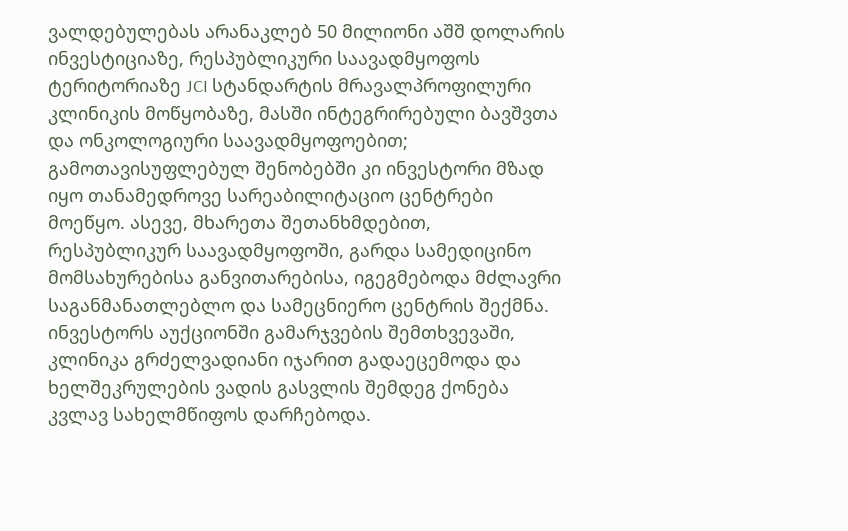ვალდებულებას არანაკლებ 50 მილიონი აშშ დოლარის ინვესტიციაზე, რესპუბლიკური საავადმყოფოს ტერიტორიაზე JCI სტანდარტის მრავალპროფილური კლინიკის მოწყობაზე, მასში ინტეგრირებული ბავშვთა და ონკოლოგიური საავადმყოფოებით; გამოთავისუფლებულ შენობებში კი ინვესტორი მზად იყო თანამედროვე სარეაბილიტაციო ცენტრები მოეწყო. ასევე, მხარეთა შეთანხმდებით, რესპუბლიკურ საავადმყოფოში, გარდა სამედიცინო მომსახურებისა განვითარებისა, იგეგმებოდა მძლავრი საგანმანათლებლო და სამეცნიერო ცენტრის შექმნა. ინვესტორს აუქციონში გამარჯვების შემთხვევაში, კლინიკა გრძელვადიანი იჯარით გადაეცემოდა და ხელშეკრულების ვადის გასვლის შემდეგ ქონება კვლავ სახელმწიფოს დარჩებოდა.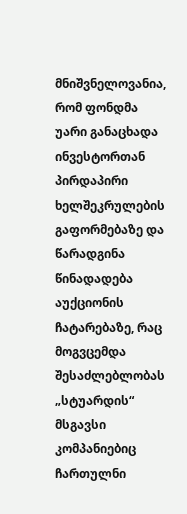მნიშვნელოვანია, რომ ფონდმა უარი განაცხადა ინვესტორთან პირდაპირი ხელშეკრულების გაფორმებაზე და წარადგინა წინადადება აუქციონის ჩატარებაზე, რაც მოგვცემდა შესაძლებლობას „სტუარდის“ მსგავსი კომპანიებიც ჩართულნი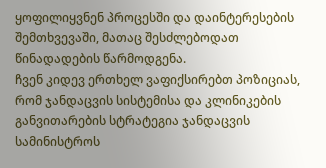ყოფილიყვნენ პროცესში და დაინტერესების შემთხვევაში, მათაც შესძლებოდათ წინადადების წარმოდგენა.
ჩვენ კიდევ ერთხელ ვაფიქსირებთ პოზიციას, რომ ჯანდაცვის სისტემისა და კლინიკების განვითარების სტრატეგია ჯანდაცვის სამინისტროს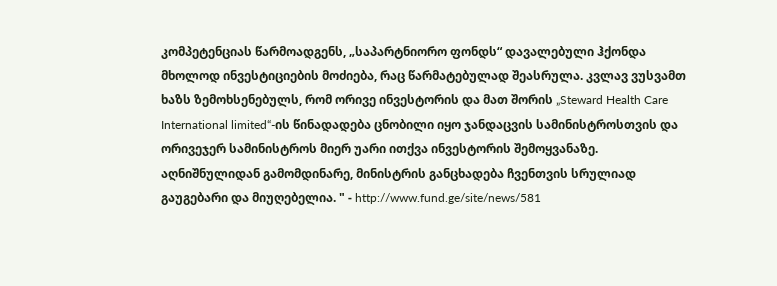კომპეტენციას წარმოადგენს, „საპარტნიორო ფონდს“ დავალებული ჰქონდა მხოლოდ ინვესტიციების მოძიება, რაც წარმატებულად შეასრულა. კვლავ ვუსვამთ ხაზს ზემოხსენებულს, რომ ორივე ინვესტორის და მათ შორის „Steward Health Care International limited“-ის წინადადება ცნობილი იყო ჯანდაცვის სამინისტროსთვის და ორივეჯერ სამინისტროს მიერ უარი ითქვა ინვესტორის შემოყვანაზე. აღნიშნულიდან გამომდინარე, მინისტრის განცხადება ჩვენთვის სრულიად გაუგებარი და მიუღებელია. " - http://www.fund.ge/site/news/581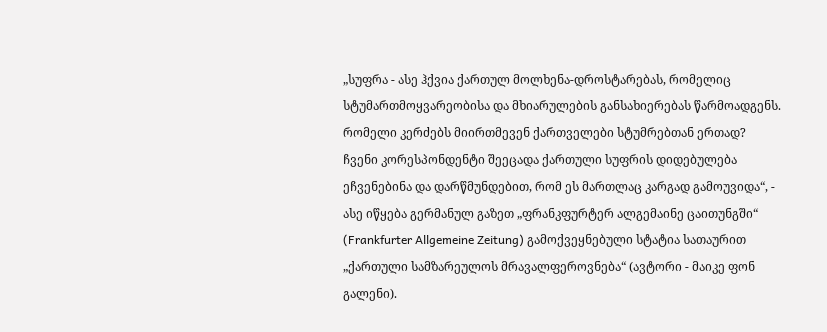„სუფრა - ასე ჰქვია ქართულ მოლხენა-დროსტარებას, რომელიც სტუმართმოყვარეობისა და მხიარულების განსახიერებას წარმოადგენს. რომელი კერძებს მიირთმევენ ქართველები სტუმრებთან ერთად? ჩვენი კორესპონდენტი შეეცადა ქართული სუფრის დიდებულება ეჩვენებინა და დარწმუნდებით, რომ ეს მართლაც კარგად გამოუვიდა“, - ასე იწყება გერმანულ გაზეთ „ფრანკფურტერ ალგემაინე ცაითუნგში“ (Frankfurter Allgemeine Zeitung) გამოქვეყნებული სტატია სათაურით „ქართული სამზარეულოს მრავალფეროვნება“ (ავტორი - მაიკე ფონ გალენი).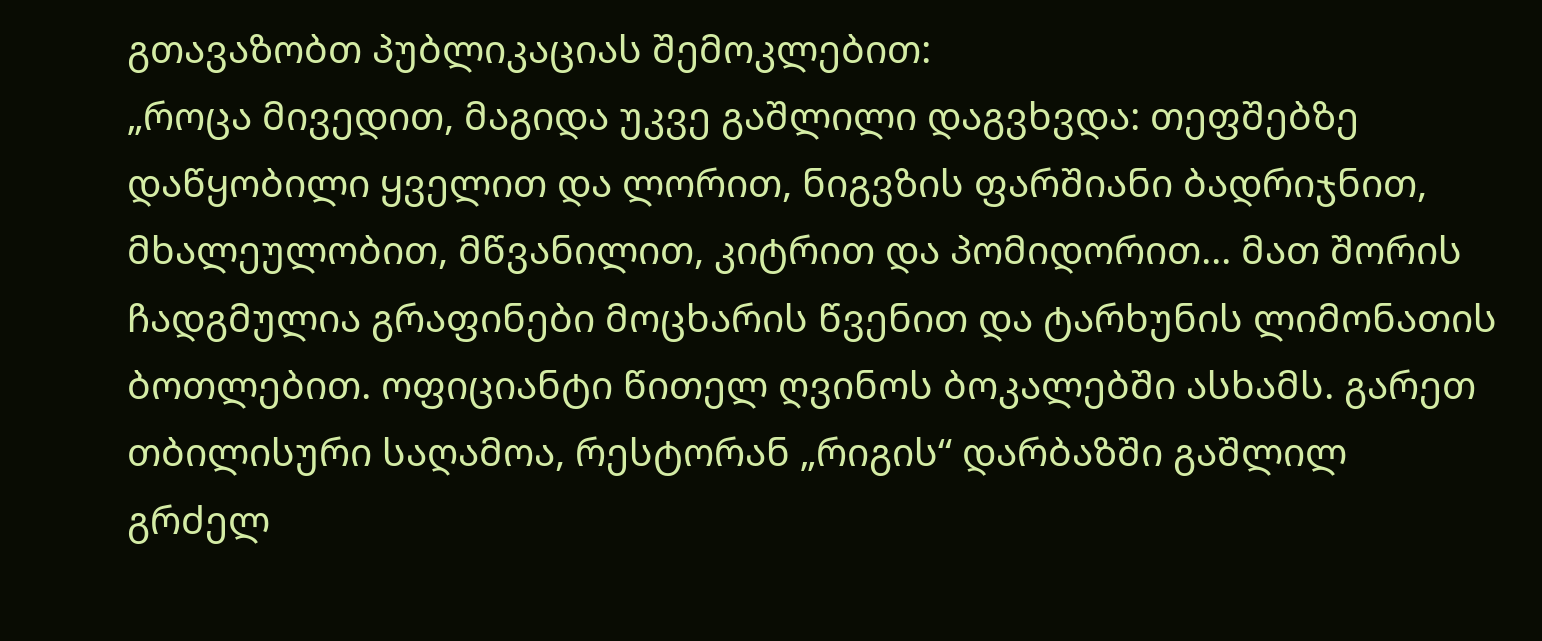გთავაზობთ პუბლიკაციას შემოკლებით:
„როცა მივედით, მაგიდა უკვე გაშლილი დაგვხვდა: თეფშებზე დაწყობილი ყველით და ლორით, ნიგვზის ფარშიანი ბადრიჯნით, მხალეულობით, მწვანილით, კიტრით და პომიდორით... მათ შორის ჩადგმულია გრაფინები მოცხარის წვენით და ტარხუნის ლიმონათის ბოთლებით. ოფიციანტი წითელ ღვინოს ბოკალებში ასხამს. გარეთ თბილისური საღამოა, რესტორან „რიგის“ დარბაზში გაშლილ გრძელ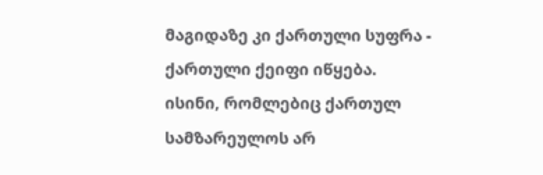მაგიდაზე კი ქართული სუფრა - ქართული ქეიფი იწყება.
ისინი, რომლებიც ქართულ სამზარეულოს არ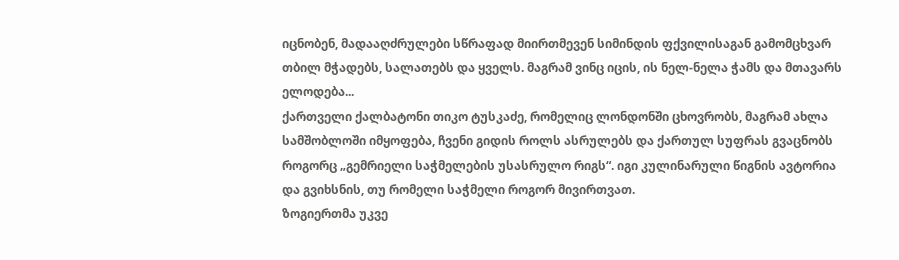იცნობენ, მადააღძრულები სწრაფად მიირთმევენ სიმინდის ფქვილისაგან გამომცხვარ თბილ მჭადებს, სალათებს და ყველს. მაგრამ ვინც იცის, ის ნელ-ნელა ჭამს და მთავარს ელოდება...
ქართველი ქალბატონი თიკო ტუსკაძე, რომელიც ლონდონში ცხოვრობს, მაგრამ ახლა სამშობლოში იმყოფება, ჩვენი გიდის როლს ასრულებს და ქართულ სუფრას გვაცნობს როგორც „გემრიელი საჭმელების უსასრულო რიგს“. იგი კულინარული წიგნის ავტორია და გვიხსნის, თუ რომელი საჭმელი როგორ მივირთვათ.
ზოგიერთმა უკვე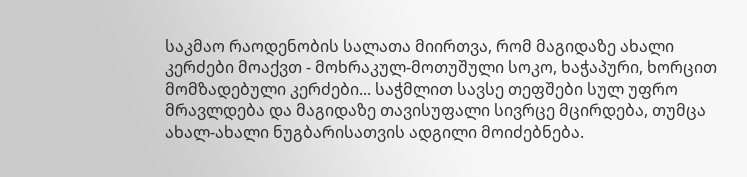საკმაო რაოდენობის სალათა მიირთვა, რომ მაგიდაზე ახალი კერძები მოაქვთ - მოხრაკულ-მოთუშული სოკო, ხაჭაპური, ხორცით მომზადებული კერძები... საჭმლით სავსე თეფშები სულ უფრო მრავლდება და მაგიდაზე თავისუფალი სივრცე მცირდება, თუმცა ახალ-ახალი ნუგბარისათვის ადგილი მოიძებნება.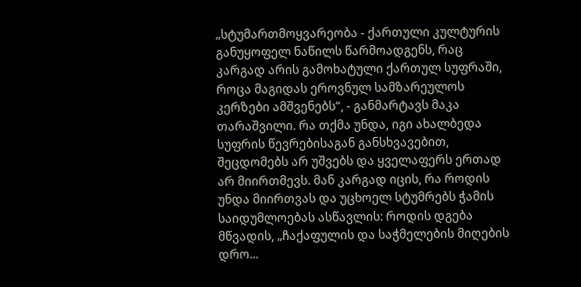„სტუმართმოყვარეობა - ქართული კულტურის განუყოფელ ნაწილს წარმოადგენს, რაც კარგად არის გამოხატული ქართულ სუფრაში, როცა მაგიდას ეროვნულ სამზარეულოს კერზები ამშვენებს“, - განმარტავს მაკა თარაშვილი. რა თქმა უნდა, იგი ახალბედა სუფრის წევრებისაგან განსხვავებით, შეცდომებს არ უშვებს და ყველაფერს ერთად არ მიირთმევს. მან კარგად იცის, რა როდის უნდა მიირთვას და უცხოელ სტუმრებს ჭამის საიდუმლოებას ასწავლის: როდის დგება მწვადის, „ჩაქაფულის და საჭმელების მიღების დრო...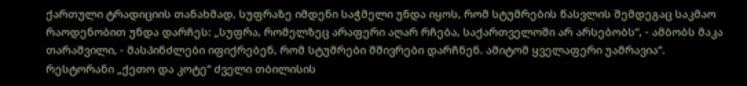ქართული ტრადიციის თანახმად, სუფრაზე იმდენი საჭმელი უნდა იყოს, რომ სტუმრების წასვლის შემდეგაც საკმაო რაოდენობით უნდა დარჩეს: „სუფრა, რომელზეც არაფერი აღარ რჩება, საქართველოში არ არსებობს“, - ამბობს მაკა თარაშვილი, - მასპინძლები იფიქრებენ, რომ სტუმრები მშივრები დარჩნენ. ამიტომ ყველაფერი უამრავია“.
რესტორანი „ქეთო და კოტე“ ძველი თბილისის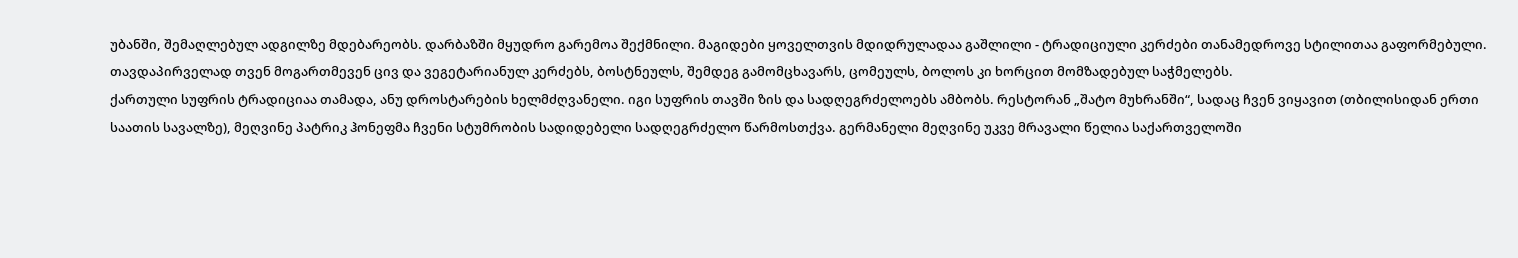უბანში, შემაღლებულ ადგილზე მდებარეობს. დარბაზში მყუდრო გარემოა შექმნილი. მაგიდები ყოველთვის მდიდრულადაა გაშლილი - ტრადიციული კერძები თანამედროვე სტილითაა გაფორმებული. თავდაპირველად თვენ მოგართმევენ ცივ და ვეგეტარიანულ კერძებს, ბოსტნეულს, შემდეგ გამომცხავარს, ცომეულს, ბოლოს კი ხორცით მომზადებულ საჭმელებს.
ქართული სუფრის ტრადიციაა თამადა, ანუ დროსტარების ხელმძღვანელი. იგი სუფრის თავში ზის და სადღეგრძელოებს ამბობს. რესტორან „შატო მუხრანში“, სადაც ჩვენ ვიყავით (თბილისიდან ერთი საათის სავალზე), მეღვინე პატრიკ ჰონეფმა ჩვენი სტუმრობის სადიდებელი სადღეგრძელო წარმოსთქვა. გერმანელი მეღვინე უკვე მრავალი წელია საქართველოში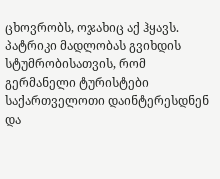ცხოვრობს, ოჯახიც აქ ჰყავს. პატრიკი მადლობას გვიხდის სტუმრობისათვის, რომ გერმანელი ტურისტები საქართველოთი დაინტერესდნენ და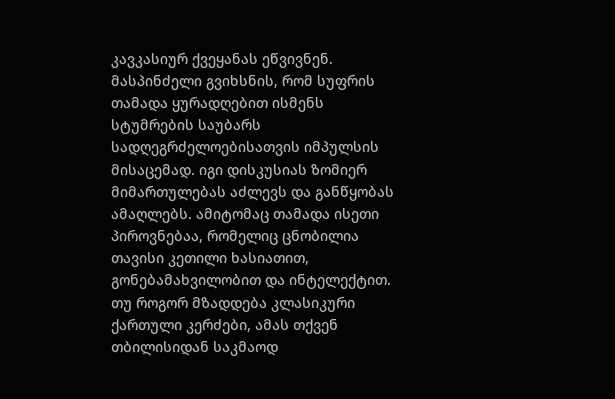კავკასიურ ქვეყანას ეწვივნენ.
მასპინძელი გვიხსნის, რომ სუფრის თამადა ყურადღებით ისმენს სტუმრების საუბარს სადღეგრძელოებისათვის იმპულსის მისაცემად. იგი დისკუსიას ზომიერ მიმართულებას აძლევს და განწყობას ამაღლებს. ამიტომაც თამადა ისეთი პიროვნებაა, რომელიც ცნობილია თავისი კეთილი ხასიათით, გონებამახვილობით და ინტელექტით.
თუ როგორ მზადდება კლასიკური ქართული კერძები, ამას თქვენ თბილისიდან საკმაოდ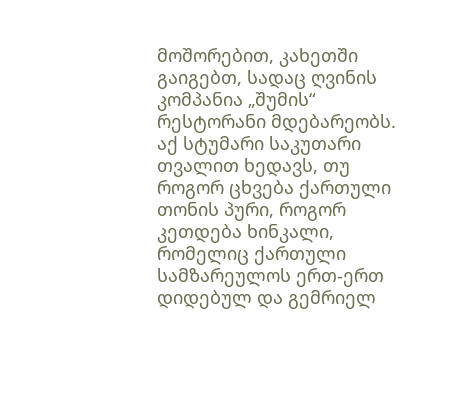მოშორებით, კახეთში გაიგებთ, სადაც ღვინის კომპანია „შუმის“ რესტორანი მდებარეობს. აქ სტუმარი საკუთარი თვალით ხედავს, თუ როგორ ცხვება ქართული თონის პური, როგორ კეთდება ხინკალი, რომელიც ქართული სამზარეულოს ერთ-ერთ დიდებულ და გემრიელ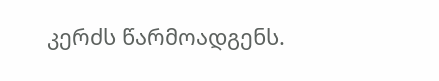კერძს წარმოადგენს.